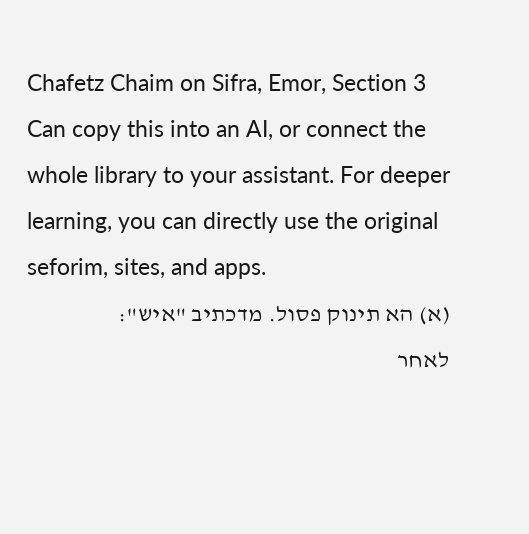Chafetz Chaim on Sifra, Emor, Section 3
Can copy this into an AI, or connect the whole library to your assistant. For deeper learning, you can directly use the original seforim, sites, and apps.
(א) הא תינוק פסול. מדכתיב "איש":
לאחר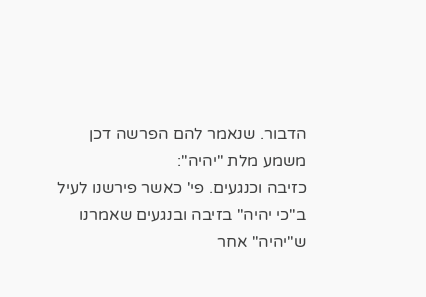הדבור. שנאמר להם הפרשה דכן משמע מלת "יהיה":
כזיבה וכנגעים. פי' כאשר פירשנו לעיל ב"כי יהיה" בזיבה ובנגעים שאמרנו ש"יהיה" אחר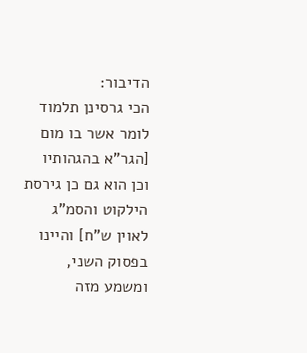הדיבור:
הכי גרסינן תלמוד לומר אשר בו מום [הגר"א בהגהותיו וכן הוא גם כן גירסת הילקוט והסמ"ג לאוין ש"ח] והיינו בפסוק השני, ומשמע מזה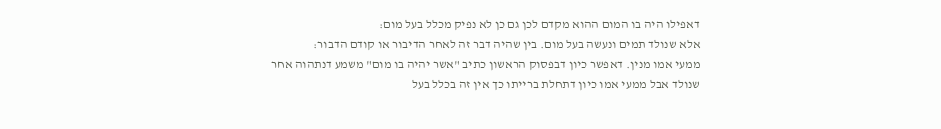דאפילו היה בו המום ההוא מקדם לכן גם כן לא נפיק מכלל בעל מום:
אלא שנולד תמים ונעשה בעל מום. בין שהיה דבר זה לאחר הדיבור או קודם הדבור:
ממעי אמו מנין. דאפשר כיון דבפסוק הראשון כתיב "אשר יהיה בו מום" משמע דנתהוה אחר שנולד אבל ממעי אמו כיון דתחלת ברייתו כך אין זה בכלל בעל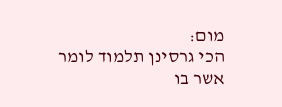מום:
הכי גרסינן תלמוד לומר אשר בו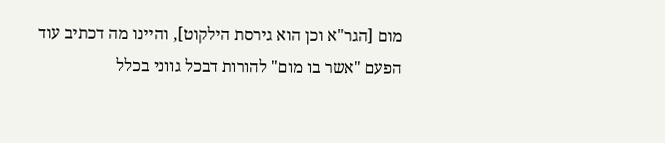מום [הגר"א וכן הוא גירסת הילקוט], והיינו מה דכתיב עוד הפעם "אשר בו מום" להורות דבכל גווני בכלל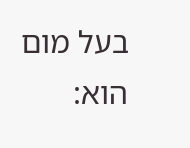בעל מום הוא: